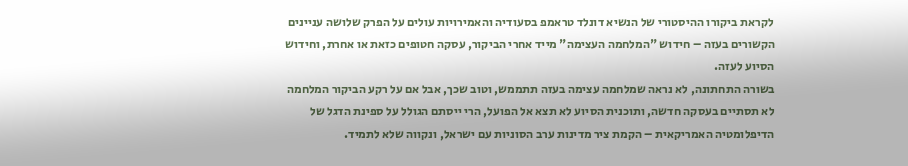לקראת ביקורו ההיסטורי של הנשיא דונלד טראמפ בסעודיה והאמירויות עולים על הפרק שלושה עניינים הקשורים בעזה – חידוש "המלחמה העצימה" מייד אחרי הביקור, עסקה חטופים כזאת או אחרת, וחידוש הסיוע לעזה.
בשורה התחתונה, לא נראה שמלחמה עצימה בעזה תתממש, וטוב שכך, אבל אם על רקע הביקור המלחמה לא תסתיים בעסקה חדשה, ותוכנית הסיוע לא תצא אל הפועל, הרי ייסתם הגולל על ספינת הדגל של הדיפלומטיה האמריקאית – הקמת ציר מדינות ערב הסוניות עם ישראל, ונקווה שלא לתמיד.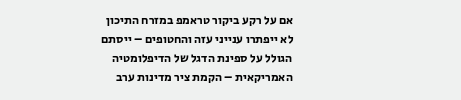אם על רקע ביקור טראמפ במזרח התיכון לא ייפתרו ענייני עזה והחטופים – ייסתם הגולל על ספינת הדגל של הדיפלומטיה האמריקאית – הקמת ציר מדינות ערב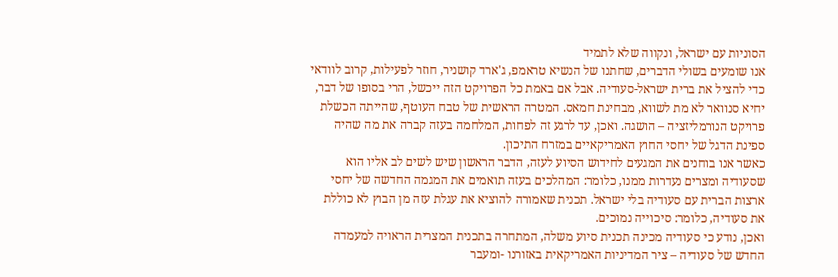הסוניות עם ישראל, ונקווה שלא לתמיד
אנו שומעים בשולי הדברים, שחתנו של הנשיא טראמפ, ג'ארד קושניר, חוזר לפעילות, קרוב לוודאי כדי להציל את ברית ישראל-סעודיה. אבל אם באמת כל הפרויקט הזה ייכשל, הרי בסופו של דבר, יחיא סנוואר לא מת לשווא, מבחינת חמאס. המטרה הראשית של טבח העוטף, שהייתה הכשלת פרויקט הנורמליזציה – הושגה. ואכן, עד לרגע זה לפחות, המלחמה בעזה קברה את מה שהיה ספינת הדגל של יחסי החוץ האמריקאיים במזרח התיכון.
כאשר אנו בוחנים את המגעים לחידוש הסיוע לעזה, הדבר הראשון שיש לשים לב אליו הוא שסעודיה ומצרים נעדרות ממנו, כלומר: המהלכים בעזה תואמים את המגמה החדשה של יחסי ארצות הברית עם סעודיה בלי ישראל. תכנית שאמורה להוציא את עגלת עזה מן הבוץ לא כוללת את סעודיה, כלומר: סיכוייה נמוכים.
ואכן, נודע כי סעודיה מכינה תכנית סיוע משלה, המתחרה בתכנית המצרית הראויה למעמדה החדש של סעודיה – ציר המדיניות האמריקאית באזורנו -ומעבר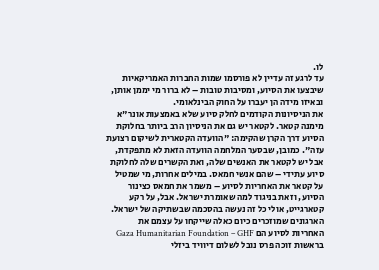לו.
עד לרגע זה עדיין לא פורסמו שמות החברות האמריקאיות שיבצעו את הסיוע, ומסיבות טובות – לא ברור מי יממן אותן, ובאיזו מידה הן יעברו על החוק הבינלאומי.
את הניסיונות הקודמים לחלק סיוע שלא באמצעות אונר"א מימנה קטאר. לקטאר יש גם את הניסיון הרב ביותר בחלוקת הסיוע דרך הקרן שהקימה: "הוועדה הקטארית לשיקום רצועת עזה". כמובן, שבסער המלחמה הוועדה הזאת לא מתפקדת, אבל יש לקטאר את האנשים שלה, ואת הקשרים שלה לחלוקת סיוע עתידי – שהם אנשי חמאס. במילים אחרות, מי שמטיל על קטאר את האחריות לסיוע – משמר את חמאס כצינור הסיוע, וזאת בניגוד למה שאומרת ישראל. אבל, על רקע קטארגייט, אולי כל זה נעשה בהסכמה שבשתיקה של ישראל.
הארגונים שמוזכרים כיום כאלה שייקחו על עצמם את האחריות לסיוע הם Gaza Humanitarian Foundation – GHF בראשות זוכה פרס נובל לשלום דיוויד ביזלי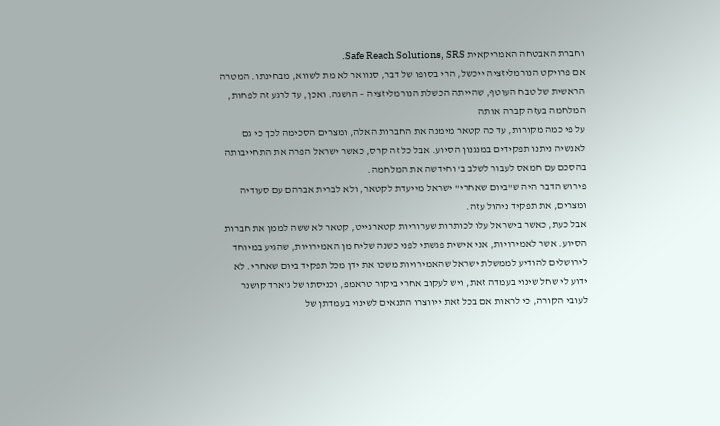וחברת האבטחה האמריקאית Safe Reach Solutions, SRS.
אם פרויקט הנורמליזציה ייכשל, הרי בסופו של דבר, סנוואר לא מת לשווא, מבחינתו. המטרה הראשית של טבח העוטף, שהייתה הכשלת הנורמליזציה – הושגה. ואכן, עד לרגע זה לפחות, המלחמה בעזה קברה אותה
על פי כמה מקורות, עד כה קטאר מימנה את החברות האלה, ומצרים הסכימה לכך כי גם לאנשיה ניתנו תפקידים במנגנון הסיוע. אבל כל זה קרס, כאשר ישראל הפרה את התחייבותה בהסכם עם חמאס לעבור לשלב ב' וחידשה את המלחמה.
פירוש הדבר היה ש"ביום שאחרי" ישראל מייעדת לקטאר, ולא לברית אברהם עם סעודיה ומצרים, את תפקיד ניהול עזה.
אבל כעת, כאשר בישראל עלו לכותרות שערוריות קטארגייט, קטאר לא ששה לממן את חברות הסיוע. אשר לאמירויות, אני אישית פגשתי לפני כשנה שליח מן האמירויות, שהגיע במיוחד לירושלים להודיע לממשלת ישראל שהאמירויות משכו את ידן מכל תפקיד ביום שאחרי. לא ידוע לי שחל שינוי בעמדה זאת, ויש לעקוב אחרי ביקור טראמפ, וכניסתו של ג'ארד קושנר לעובי הקורה, כי לראות אם בכל זאת ייווצרו התנאים לשינוי בעמדתן של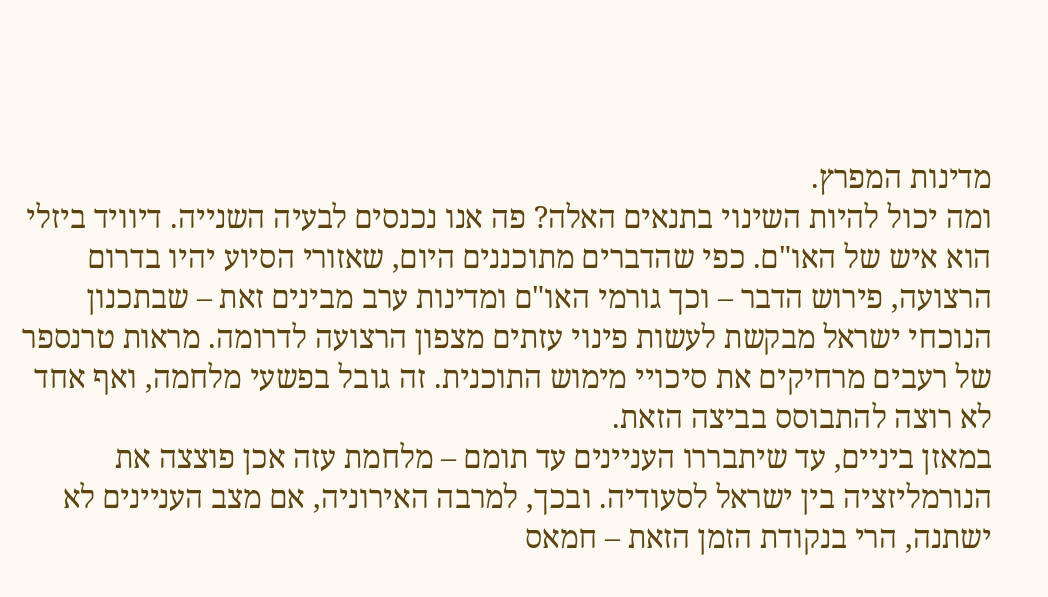מדינות המפרץ.
ומה יכול להיות השינוי בתנאים האלה? פה אנו נכנסים לבעיה השנייה. דיוויד ביזלי הוא איש של האו"ם. כפי שהדברים מתוכננים היום, שאזורי הסיוע יהיו בדרום הרצועה, פירוש הדבר – וכך גורמי האו"ם ומדינות ערב מבינים זאת – שבתכנון הנוכחי ישראל מבקשת לעשות פינוי עזתים מצפון הרצועה לדרומה. מראות טרנספר של רעבים מרחיקים את סיכויי מימוש התוכנית. זה גובל בפשעי מלחמה, ואף אחד לא רוצה להתבוסס בביצה הזאת.
במאזן ביניים, עד שיתבררו העניינים עד תומם – מלחמת עזה אכן פוצצה את הנורמליזציה בין ישראל לסעודיה. ובכך, למרבה האירוניה, אם מצב העניינים לא ישתנה, הרי בנקודת הזמן הזאת – חמאס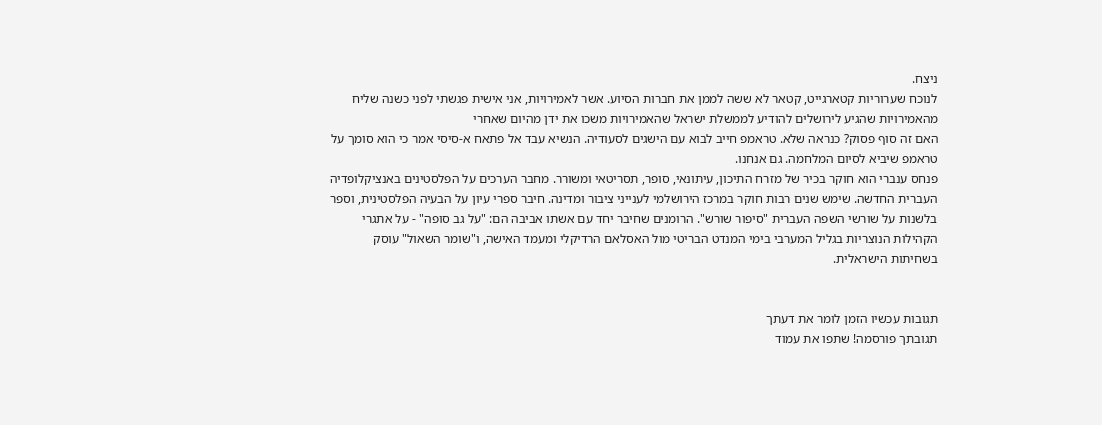ניצח.
לנוכח שערוריות קטארגייט, קטאר לא ששה לממן את חברות הסיוע. אשר לאמירויות, אני אישית פגשתי לפני כשנה שליח מהאמירויות שהגיע לירושלים להודיע לממשלת ישראל שהאמירויות משכו את ידן מהיום שאחרי
האם זה סוף פסוק? כנראה שלא. טראמפ חייב לבוא עם הישגים לסעודיה. הנשיא עבד אל פתאח א-סיסי אמר כי הוא סומך על טראמפ שיביא לסיום המלחמה. גם אנחנו.
פנחס ענברי הוא חוקר בכיר של מזרח התיכון, עיתונאי, סופר, תסריטאי ומשורר. מחבר הערכים על הפלסטינים באנציקלופדיה העברית החדשה. שימש שנים רבות חוקר במרכז הירושלמי לענייני ציבור ומדינה. חיבר ספרי עיון על הבעיה הפלסטינית, וספר בלשנות על שורשי השפה העברית "סיפור שורש". הרומנים שחיבר יחד עם אשתו אביבה הם: "על גב סופה" - על אתגרי הקהילות הנוצריות בגליל המערבי בימי המנדט הבריטי מול האסלאם הרדיקלי ומעמד האישה, ו"שומר השאול" עוסק בשחיתות הישראלית.


תגובות עכשיו הזמן לומר את דעתך
תגובתך פורסמה! שתפו את עמוד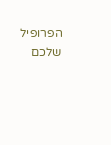הפרופיל שלכם